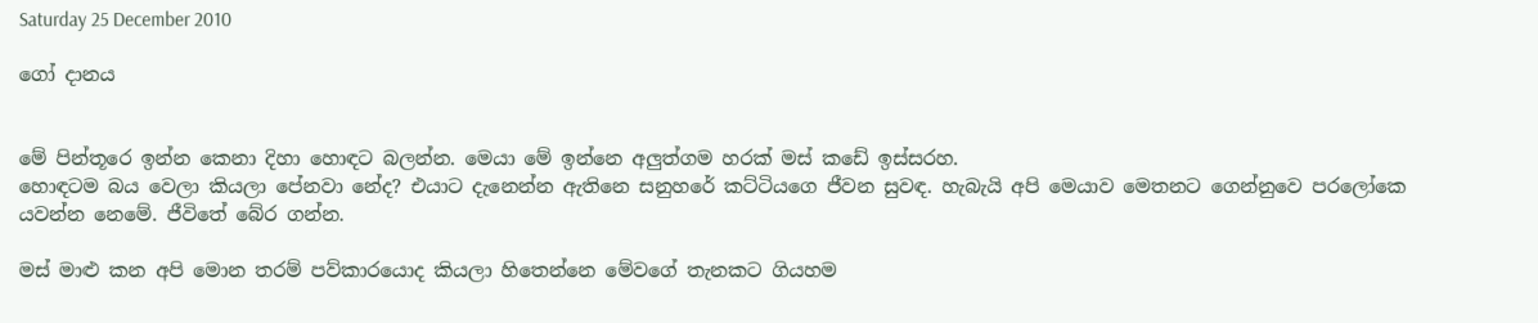Saturday 25 December 2010

ගෝ දානය


මේ පින්තූරෙ ඉන්න කෙනා දිහා හොඳට බලන්න. මෙයා මේ ඉන්නෙ අලුත්ගම හරක් මස් කඩේ ඉස්සරහ.
හොඳටම බය වෙලා කියලා පේනවා නේද? එයාට දැනෙන්න ඇතිනෙ සනුහරේ කට්ටියගෙ ජීවන සුවඳ. හැබැයි අපි මෙයාව මෙතනට ගෙන්නුවෙ පරලෝකෙ යවන්න නෙමේ. ජීවිතේ බේර ගන්න.

මස් මාළු කන අපි මොන තරම් පව්කාරයොද කියලා හිතෙන්නෙ මේවගේ තැනකට ගියහම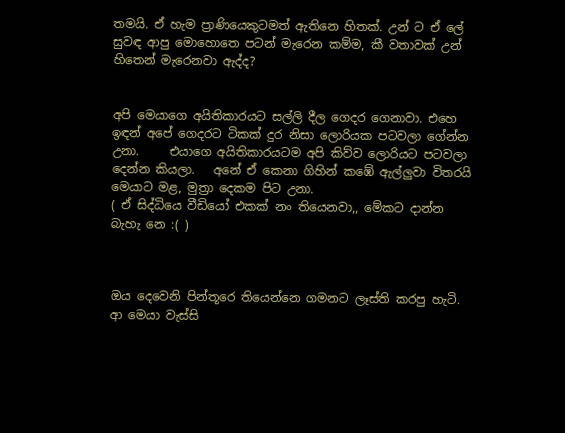තමයි. ඒ හැම ප්‍රාණියෙකුටමත් ඇතිනෙ හිතක්. උන් ට ඒ ලේ සුවඳ ආපු මොහොතෙ පටන් මැරෙන කම්ම, කී වතාවක් උන් හිතෙන් මැරෙනවා ඇද්ද?


අපි මෙයාගෙ අයිතිකාරයට සල්ලි දීල ගෙදර ගෙනාවා. එහෙ ඉඳන් අපේ ගෙදරට ටිකක් දුර නිසා ලොරියක පටවලා ගේන්න උනා.     එයාගෙ අයිතිකාරයටම අපි කිව්ව ලොරියට පටවලා දෙන්න කියලා.   අනේ ඒ කෙනා ගිහින් කඹේ ඇල්ලුවා විතරයි මෙයාට මළ, මුත්‍රා දෙකම පිට උනා.
( ඒ සිද්ධියෙ වීඩියෝ එකක් නං තියෙනවා,, මේකට දාන්න බැහැ නෙ :( )



ඔය දෙවෙනි පින්තූරෙ තියෙන්නෙ ගමනට ලෑස්ති කරපු හැටි. ආ මෙයා වැස්සි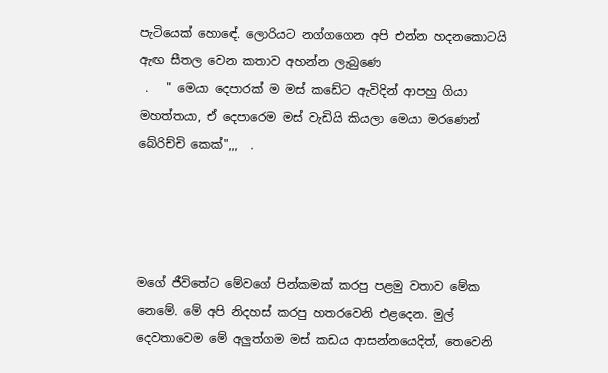පැටියෙක් හොඳේ. ලොරියට නග්ගගෙන අපි එන්න හදනකොටයි ඇඟ සීතල වෙන කතාව අහන්න ලැබුණෙ
 .   " මෙයා දෙපාරක් ම මස් කඩේට ඇවිදින් ආපහු ගියා මහත්තයා, ඒ දෙපාරෙම මස් වැඩියි කියලා මෙයා මරණෙන් බේරිච්චි කෙක්",,,  .




මගේ ජීවිතේට මේවගේ පින්කමක් කරපු පළමු වතාව මේක නෙමේ. මේ අපි නිදහස් කරපු හතරවෙනි එළදෙන. මුල් දෙවතාවෙම මේ අලුත්ගම මස් කඩය ආසන්නයෙදිත්, තෙවෙනි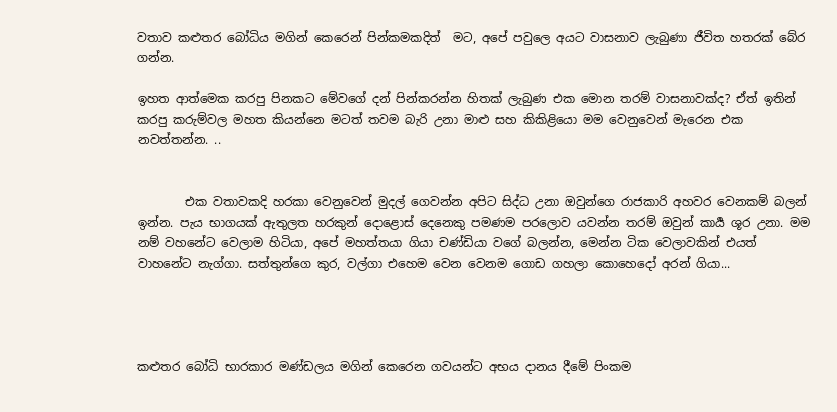වතාව කළුතර බෝධිය මගින් කෙරෙන් පින්කමකදිත්  මට, අපේ පවුලෙ අයට වාසනාව ලැබුණා ජීවිත හතරක් බේර ගන්න.

ඉහත ආත්මෙක කරපු පිනකට මේවගේ දන් පින්කරන්න හිතක් ලැබුණ එක මොන තරම් වාසනාවක්ද? ඒත් ඉතින් කරපු කරුම්වල මහත කියන්නෙ මටත් තවම බැරි උනා මාළු සහ කිකිළියො මම වෙනුවෙන් මැරෙන එක නවත්තන්න. ..


        එක වතාවකදි හරකා වෙනුවෙන් මුදල් ගෙවන්න අපිට සිද්ධ උනා ඔවුන්ගෙ රාජකාරි අහවර වෙනකම් බලන් ඉන්න. පැය භාගයක් ඇතුලත හරකුන් දොළොස් දෙනෙකු පමණම පරලොව යවන්න තරම් ඔවුන් කාර්‍ය ශූර උනා. මම නම් වහනේට වෙලාම හිටියා, අපේ මහත්තයා ගියා චණ්ඩියා වගේ බලන්න, මෙන්න ටික වෙලාවකින් එයත් වාහනේට නැග්ගා. සත්තුන්ගෙ කුර, වල්ගා එහෙම වෙන වෙනම ගොඩ ගහලා කොහෙදෝ අරන් ගියා...




කළුතර බෝධි භාරකාර මණ්ඩලය මගින් කෙරෙන ගවයන්ට අභය දානය දීමේ පිංකම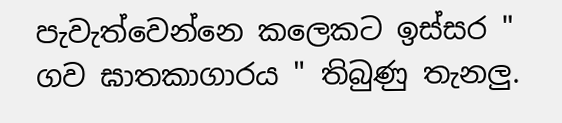පැවැත්වෙන්නෙ කලෙකට ඉස්සර " ගව ඝාතකාගාරය " තිබුණු තැනලු.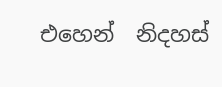එහෙන්  නිදහස්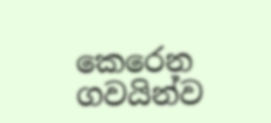කෙරෙන ගවයින්ව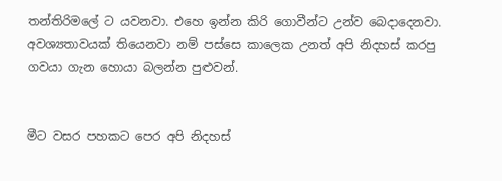තන්තිරිමලේ ට යවනවා. එහෙ ඉන්න කිරි ගොවීන්ට උන්ව බෙදාදෙනවා. අවශ්‍යතාවයක් තියෙනවා නම් පස්සෙ කාලෙක උනත් අපි නිදහස් කරපු ගවයා ගැන හොයා බලන්න පුළුවන්.


මීට වසර පහකට පෙර අපි නිදහස්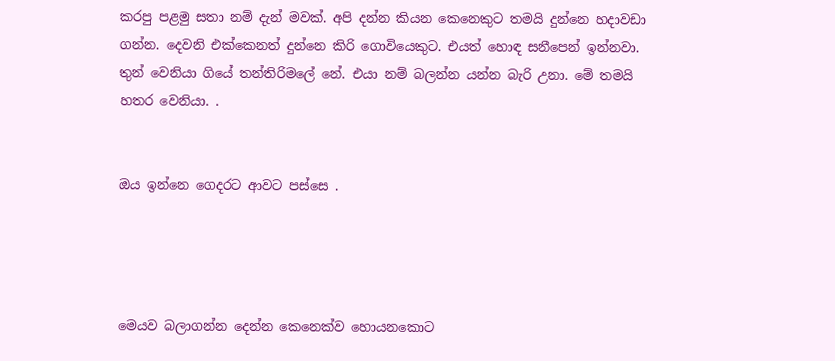කරපු පළමු සතා නම් දැන් මවක්. අපි දන්න කියන කෙනෙකුට තමයි දුන්නෙ හදාවඩා ගන්න. දෙවනි එක්කෙනත් දුන්නෙ කිරි ගොවියෙකුට. එයත් හොඳ සනීපෙන් ඉන්නවා. තුන් වෙනියා ගියේ තන්තිරිමලේ නේ. එයා නම් බලන්න යන්න බැරි උනා. මේ තමයි හතර වෙනියා. .


ඔය ඉන්නෙ ගෙදරට ආවට පස්සෙ .




මෙයව බලාගන්න දෙන්න කෙනෙක්ව හොයනකොට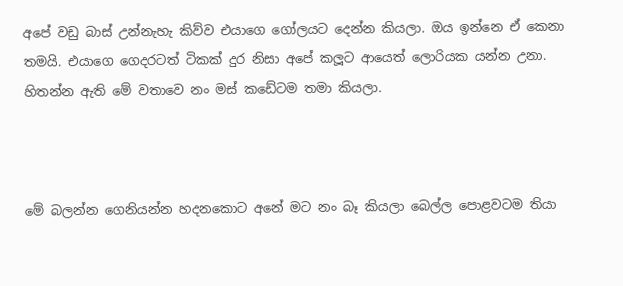අපේ වඩු බාස් උන්නැහැ කිව්ව එයාගෙ ගෝලයට දෙන්න කියලා. ඔය ඉන්නෙ ඒ කෙනා තමයි. එයාගෙ ගෙදරටත් ටිකක් දුර නිසා අපේ කලූට ආයෙත් ලොරියක යන්න උනා. හිතන්න ඇති මේ වතාවෙ නං මස් කඩේටම තමා කියලා.



මේ බලන්න ගෙනියන්න හදනකොට අනේ මට නං බෑ කියලා බෙල්ල පොළවටම තියා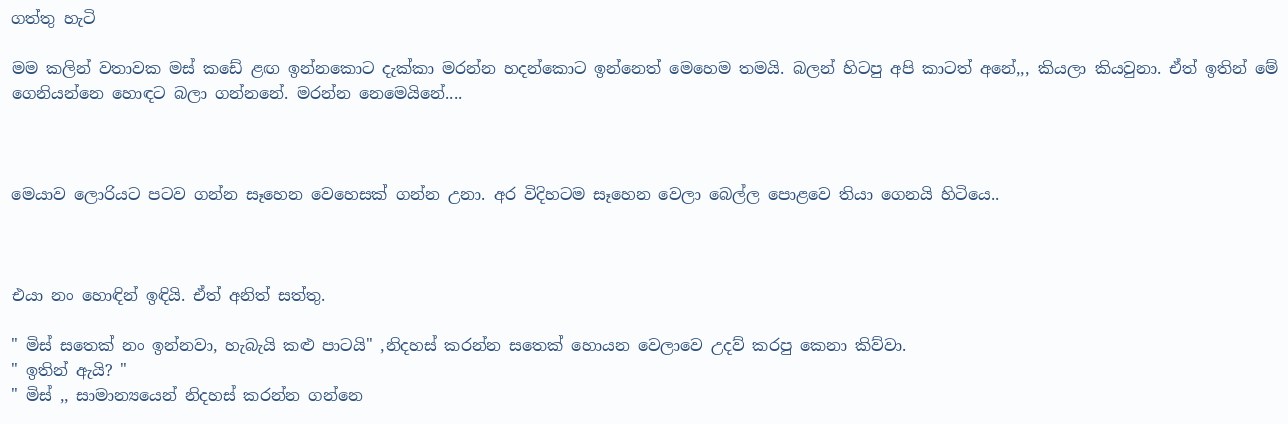ගත්තු හැටි

මම කලින් වතාවක මස් කඩේ ළඟ ඉන්නකොට දැක්කා මරන්න හදන්කොට ඉන්නෙත් මෙහෙම තමයි. බලන් හිටපු අපි කාටත් අනේ,,, කියලා කියවුනා. ඒත් ඉතින් මේ ගෙනියන්නෙ හොඳට බලා ගන්නනේ. මරන්න නෙමෙයිනේ....



මෙයාව ලොරියට පටව ගන්න සෑහෙන වෙහෙසක් ගන්න උනා. අර විදිහටම සෑහෙන වෙලා බෙල්ල පොළවෙ තියා ගෙනයි හිටියෙ..



එයා නං හොඳින් ඉඳියි. ඒත් අනිත් සත්තු.

" මිස් සතෙක් නං ඉන්නවා, හැබැයි කළු පාටයි" ,නිදහස් කරන්න සතෙක් හොයන වෙලාවෙ උදව් කරපු කෙනා කිව්වා.
" ඉතින් ඇයි? "
" මිස් ,, සාමාන්‍යයෙන් නිදහස් කරන්න ගන්නෙ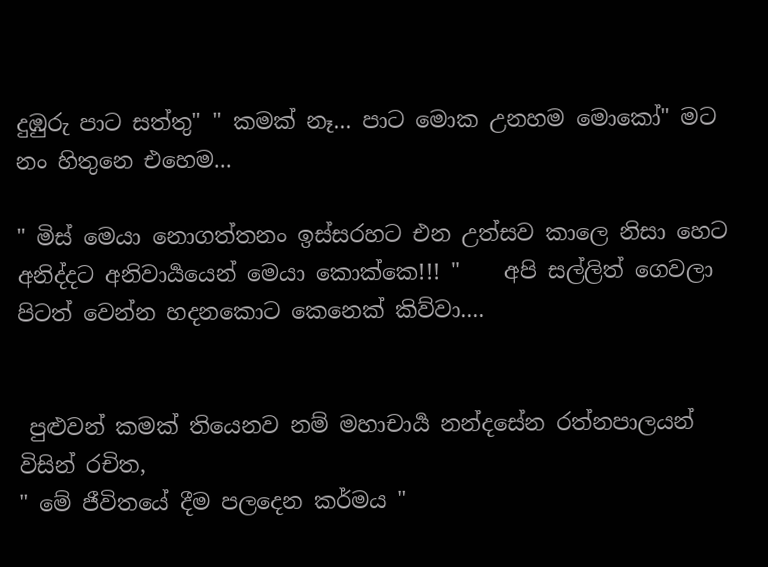දුඹුරු පාට සත්තු" " කමක් නෑ... පාට මොක උනහම මොකෝ" මට නං හිතුනෙ එහෙම...

" මිස් මෙයා නොගත්තනං ඉස්සරහට එන උත්සව කාලෙ නිසා හෙට අනිද්දට අනිවාර්‍යයෙන් මෙයා කොක්කෙ!!! "    අපි සල්ලිත් ගෙවලා පිටත් වෙන්න හදනකොට කෙනෙක් කිව්වා....


 පුළුවන් කමක් තියෙනව නම් මහාචාර්‍ය නන්දසේන රත්නපාලයන් විසින් රචිත,
" මේ ජීවිතයේ දීම පලදෙන කර්මය "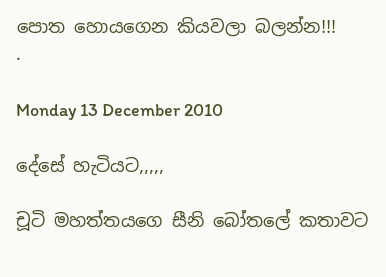පොත හොයගෙන කියවලා බලන්න!!!
.

Monday 13 December 2010

දේසේ හැටියට,,,,,

චූටි මහත්තයගෙ සීනි බෝතලේ කතාවට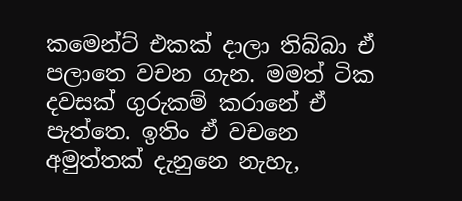කමෙන්ට් එකක් දාලා තිබ්බා ඒ පලාතෙ වචන ගැන. මමත් ටික දවසක් ගුරුකම් කරානේ ඒ පැත්තෙ. ඉතිං ඒ වචනෙ අමුත්තක් දැනුනෙ නැහැ,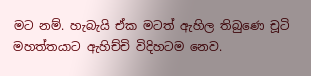මට නම්. හැබැයි ඒක මටත් ඇහිල තිබුණෙ චූටි මහත්තයාට ඇහිච්චි විදිහටම නෙව.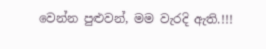වෙන්න පුළුවන්, මම වැරදි ඇති.!!!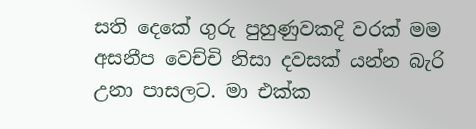සති දෙකේ ගුරු පුහුණුවකදි වරක් මම අසනීප වෙච්චි නිසා දවසක් යන්න බැරි උනා පාසලට. මා එක්ක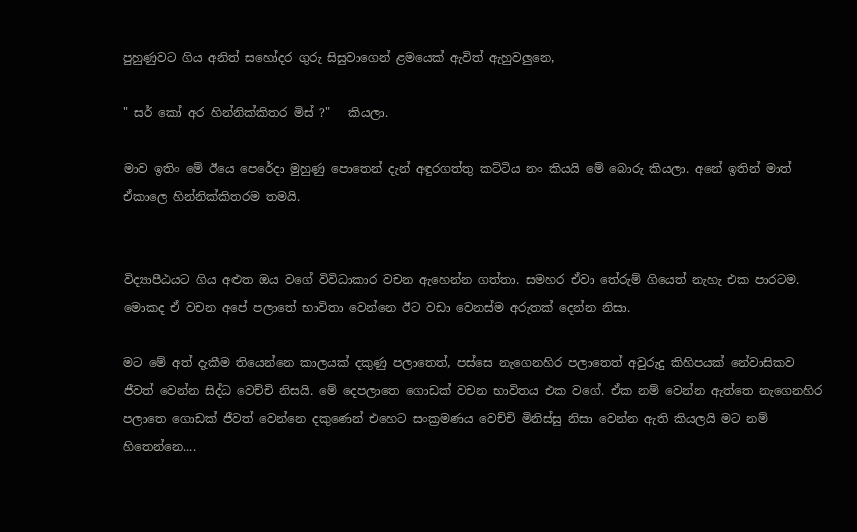පුහුණුවට ගිය අනිත් සහෝදර ගුරු සිසුවාගෙන් ළමයෙක් ඇවිත් ඇහුවලුනෙ,

" සර් කෝ අර හින්නික්කිතර මිස් ?"   කියලා.

මාව ඉතිං මේ ඊයෙ පෙරේදා මුහුණු පොතෙන් දැන් අඳුරගත්තු කට්ටිය නං කියයි මේ බොරු කියලා. අනේ ඉතින් මාත් ඒකාලෙ හින්නික්කිතරම තමයි.


විද්‍යාපීඨයට ගිය අළුත ඔය වගේ විවිධාකාර වචන ඇහෙන්න ගත්තා. සමහර ඒවා තේරුම් ගියෙත් නැහැ එක පාරටම. මොකද ඒ වචන අපේ පලාතේ භාවිතා වෙන්නෙ ඊට වඩා වෙනස්ම අරුතක් දෙන්න නිසා.

මට මේ අත් දැකීම තියෙන්නෙ කාලයක් දකුණු පලාතෙත්, පස්සෙ නැගෙනහිර පලාතෙත් අවුරුදු කිහිපයක් නේවාසිකව ජීවත් වෙන්න සිද්ධ වෙච්චි නිසයි. මේ දෙපලාතෙ ගොඩක් වචන භාවිතය එක වගේ. ඒක නම් වෙන්න ඇත්තෙ නැගෙනහිර පලාතෙ ගොඩක් ජීවත් වෙන්නෙ දකුණෙන් එහෙට සංක්‍රමණය වෙච්චි මිනිස්සු නිසා වෙන්න ඇති කියලයි මට නම් හිතෙන්නෙ....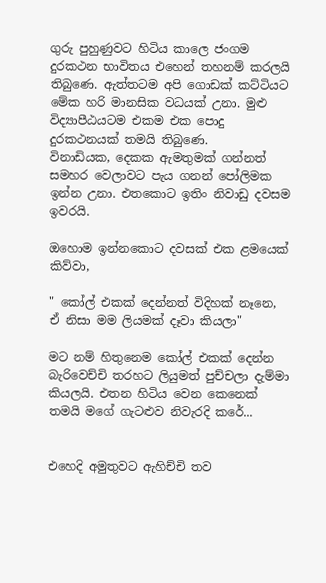ගුරු පුහුණුවට හිටිය කාලෙ ජංගම දුරකථන භාවිතය එහෙන් තහනම් කරලයි තිබුණෙ. ඇත්තටම අපි ගොඩක් කට්ටියට මේක හරි මානසික වධයක් උනා. මුළු විද්‍යාපීඨයටම එකම එක පොදු දුරකථනයක් තමයි තිබුණෙ.
විනාඩියක, දෙකක ඇමතුමක් ගන්නත් සමහර වෙලාවට පැය ගනන් පෝලිමක ඉන්න උනා. එතකොට ඉතිං නිවාඩු දවසම ඉවරයි.

ඔහොම ඉන්නකොට දවසක් එක ළමයෙක් කිව්වා,

" කෝල් එකක් දෙන්නත් විදිහක් නෑනෙ, ඒ නිසා මම ලියමක් දෑවා කියලා"

මට නම් හිතුනෙම කෝල් එකක් දෙන්න බැරිවෙච්චි තරහට ලියුමත් පුච්චලා දැම්මා කියලයි. එතන හිටිය වෙන කෙනෙක් තමයි මගේ ගැටළුව නිවැරදි කරේ...


එහෙදි අමුතුවට ඇහිච්චි තව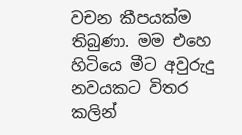වචන කීපයක්ම තිබුණා. මම එහෙ හිටියෙ මීට අවුරුදු නවයකට විතර කලින්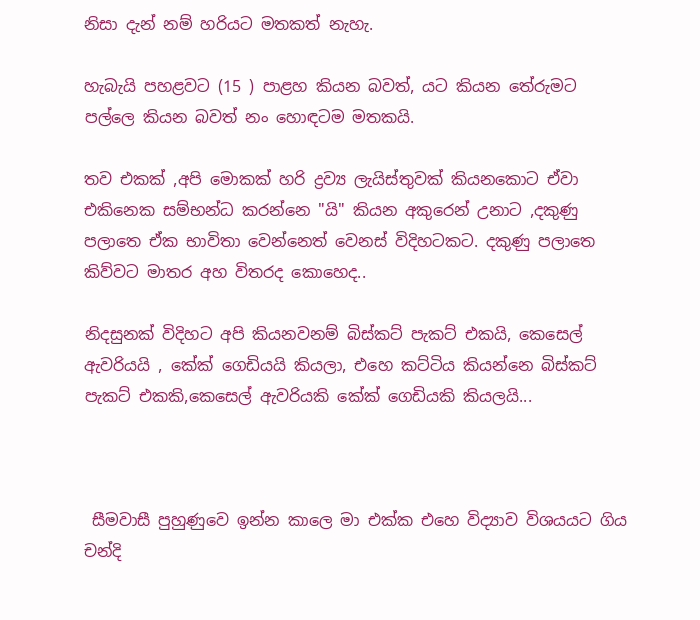නිසා දැන් නම් හරියට මතකත් නැහැ.

හැබැයි පහළවට (15 ) පාළහ කියන බවත්, යට කියන තේරුමට පල්ලෙ කියන බවත් නං හොඳටම මතකයි.

තව එකක් ,අපි මොකක් හරි ද්‍රව්‍ය ලැයිස්තුවක් කියනකොට ඒවා එකිනෙක සම්භන්ධ කරන්නෙ "යි" කියන අකුරෙන් උනාට ,දකුණු පලාතෙ ඒක භාවිතා වෙන්නෙත් වෙනස් විදිහටකට. දකුණු පලාතෙ  කිව්වට මාතර අහ විතරද කොහෙද..

නිදසුනක් විදිහට අපි කියනවනම් බිස්කට් පැකට් එකයි, කෙසෙල් ඇවරියයි , කේක් ගෙඩියයි කියලා, එහෙ කට්ටිය කියන්නෙ බිස්කට් පැකට් එකකි,කෙසෙල් ඇවරියකි කේක් ගෙඩියකි කියලයි...



 සීමවාසී පුහුණුවෙ ඉන්න කාලෙ මා එක්ක එහෙ විද්‍යාව විශයයට ගිය චන්දි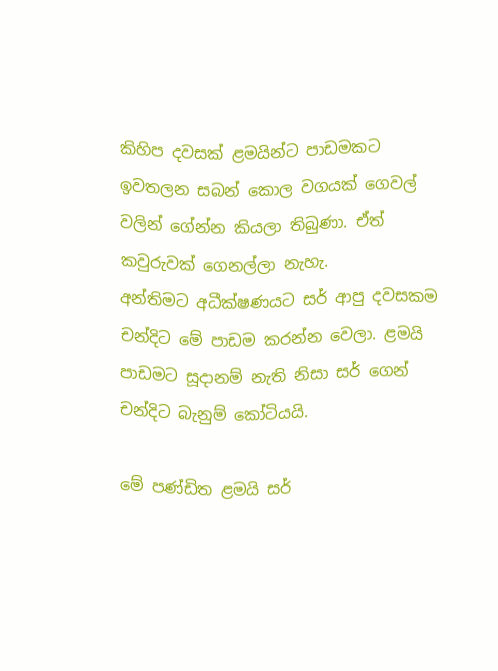කිහිප දවසක් ළමයින්ට පාඩමකට ඉවතලන සබන් කොල වගයක් ගෙවල් වලින් ගේන්න කියලා තිබුණා. ඒත් කවුරුවක් ගෙනල්ලා නැහැ.
අන්තිමට අධීක්ෂණයට සර් ආපු දවසකම චන්දිට මේ පාඩම කරන්න වෙලා. ළමයි පාඩමට සූදානම් නැති නිසා සර් ගෙන් චන්දිට බැනුම් කෝටියයි.

මේ පණ්ඩිත ළමයි සර්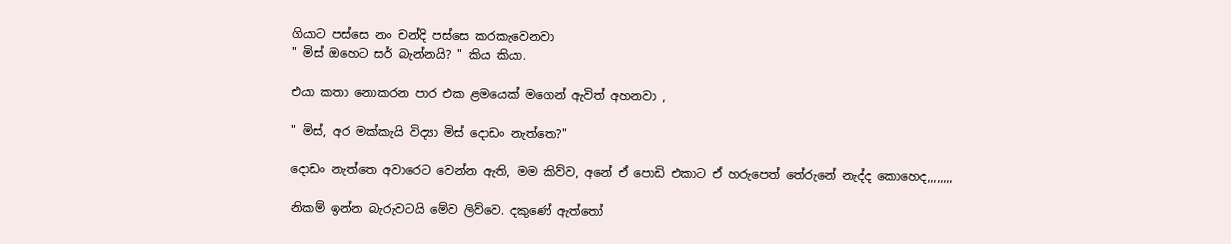ගියාට පස්සෙ නං චන්දි පස්සෙ කරකැවෙනවා
" මිස් ඔහෙට සර් බැන්නයි? " කිය කියා.

එයා කතා නොකරන පාර එක ළමයෙක් මගෙන් ඇවිත් අහනවා ,

" මිස්, අර මක්කැයි විද්‍යා මිස් දොඩං නැත්තෙ?"

දොඩං නැත්තෙ අවාරෙට වෙන්න ඇති, මම කිව්ව, අනේ ඒ පොඩි එකාට ඒ හරුපෙත් තේරුනේ නැද්ද කොහෙද,,,,,,,,

නිකම් ඉන්න බැරුවටයි මේව ලිව්වෙ. දකුණේ ඇත්තෝ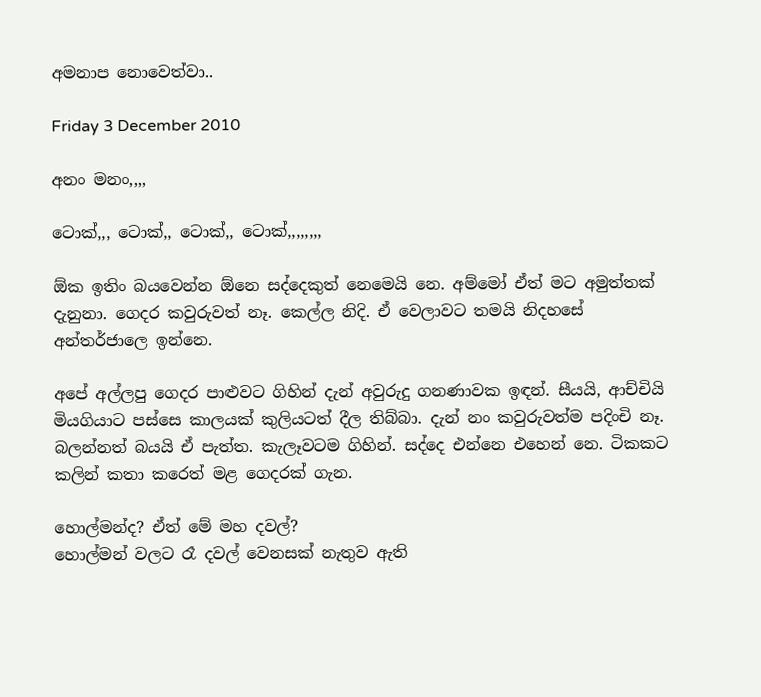අමනාප නොවෙත්වා..

Friday 3 December 2010

අනං මනං,,,,

ටොක්,,, ටොක්,, ටොක්,, ටොක්,,,,,,,,

ඕක ඉතිං බයවෙන්න ඕනෙ සද්දෙකුත් නෙමෙයි නෙ. අම්මෝ ඒත් මට අමුත්තක් දැනුනා. ගෙදර කවුරුවත් නෑ. කෙල්ල නිදි. ඒ වෙලාවට තමයි නිදහසේ අන්තර්ජාලෙ ඉන්නෙ.

අපේ අල්ලපු ගෙදර පාළුවට ගිහින් දැන් අවුරුදු ගනණාවක ඉඳන්. සීයයි, ආච්චියි මියගියාට පස්සෙ කාලයක් කුලියටත් දීල තිබ්බා. දැන් නං කවුරුවත්ම පදිංචි නෑ. බලන්නත් බයයි ඒ පැත්ත. කැලෑවටම ගිහින්. සද්දෙ එන්නෙ එහෙන් නෙ. ටිකකට කලින් කතා කරෙත් මළ ගෙදරක් ගැන.

හොල්මන්ද? ඒත් මේ මහ දවල්?
හොල්මන් වලට රෑ දවල් වෙනසක් නැතුව ඇති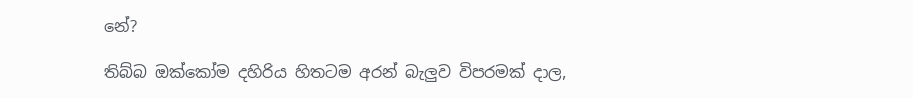නේ?

තිබ්බ ඔක්කෝම දහිරිය හිතටම අරන් බැලුව විපරමක් දාල,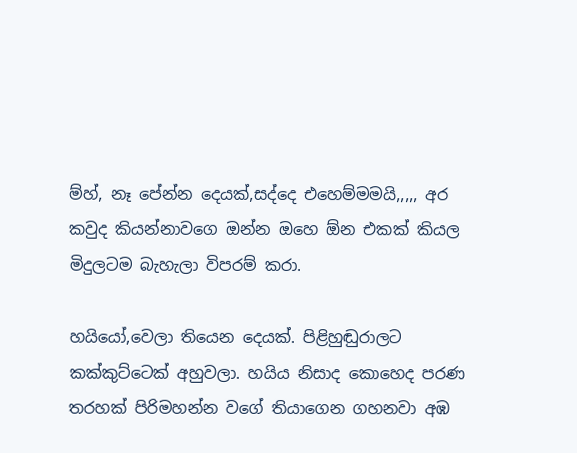ම්හ්, නෑ පේන්න දෙයක්,සද්දෙ එහෙම්මමයි,,,,, අර කවුද කියන්නාවගෙ ඔන්න ඔහෙ ඕන එකක් කියල මිදුලටම බැහැලා විපරම් කරා.

හයියෝ,වෙලා තියෙන දෙයක්. පිළිහුඬුරාලට කක්කුට්ටෙක් අහුවලා. හයිය නිසාද කොහෙද පරණ තරහක් පිරිමහන්න වගේ තියාගෙන ගහනවා අඹ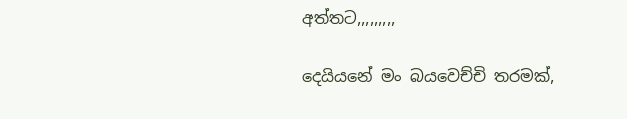අත්තට,,,,,,,,,

දෙයියනේ මං බයවෙච්චි තරමක්,